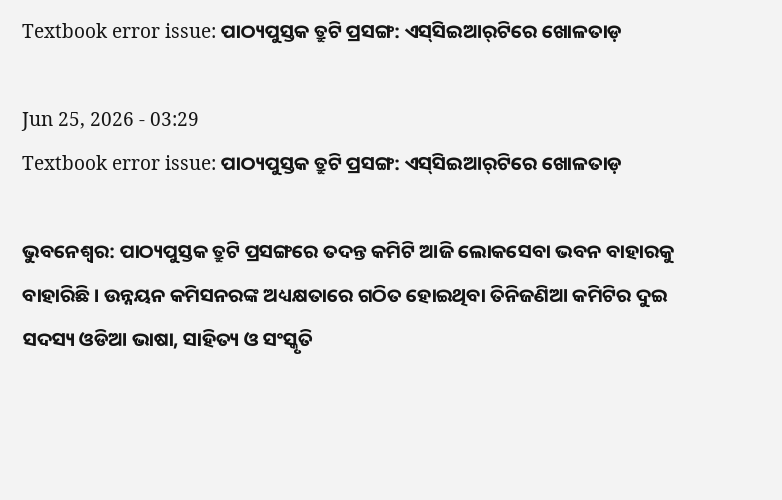Textbook error issue: ପାଠ୍ୟପୁସ୍ତକ ତ୍ରୁଟି ପ୍ରସଙ୍ଗ: ଏସ୍‌ସିଇଆର୍‌ଟିରେ ଖୋଳତାଡ଼

Jun 25, 2026 - 03:29
Textbook error issue: ପାଠ୍ୟପୁସ୍ତକ ତ୍ରୁଟି ପ୍ରସଙ୍ଗ: ଏସ୍‌ସିଇଆର୍‌ଟିରେ ଖୋଳତାଡ଼

ଭୁବନେଶ୍ବର: ପାଠ୍ୟପୁସ୍ତକ ତ୍ରୁଟି ପ୍ରସଙ୍ଗ‌ରେ ତଦନ୍ତ କମିଟି ଆଜି ଲୋକସେବା ଭବନ ବାହାରକୁ ବାହାରିଛି। ଉନ୍ନୟନ କମିସନରଙ୍କ ଅଧ୍ୟକ୍ଷତା‌ରେ ଗଠିତ ହୋଇଥିବା ତିନିଜଣିଆ କମିଟିର ଦୁଇ ସଦସ୍ୟ ଓଡିଆ ଭାଷା, ସାହିତ୍ୟ ଓ ସଂସ୍କୃତି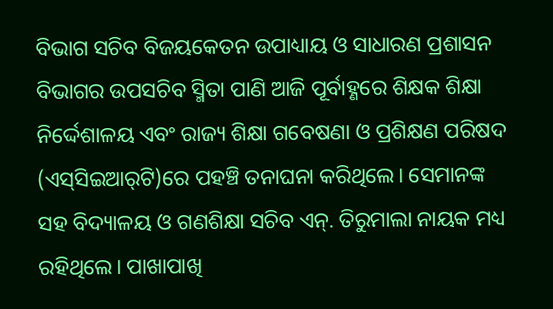ବିଭାଗ ସଚିବ ବିଜୟକେତନ ଉପାଧ୍ୟାୟ ଓ ସାଧାରଣ ପ୍ରଶାସନ ବିଭାଗର ଉପସଚିବ ସ୍ମିତା ପାଣି ଆଜି ପୂର୍ବାହ୍ଣରେ ଶିକ୍ଷକ ଶିକ୍ଷା ନିର୍ଦ୍ଦେଶାଳୟ ଏବଂ ରାଜ୍ୟ ଶିକ୍ଷା ଗବେଷଣା ଓ ପ୍ରଶିକ୍ଷଣ ପରିଷଦ (ଏସ୍‌ସିଇଆର୍‌ଟି)ରେ ପହଞ୍ଚି ତନାଘନା କରିଥିଲେ। ସେମାନଙ୍କ ସହ ବିଦ୍ୟାଳୟ ଓ ଗଣଶିକ୍ଷା ସଚିବ ଏନ୍‌. ତିରୁମାଲା ନାୟକ ମଧ୍ୟ ରହିଥିଲେ। ପାଖାପାଖି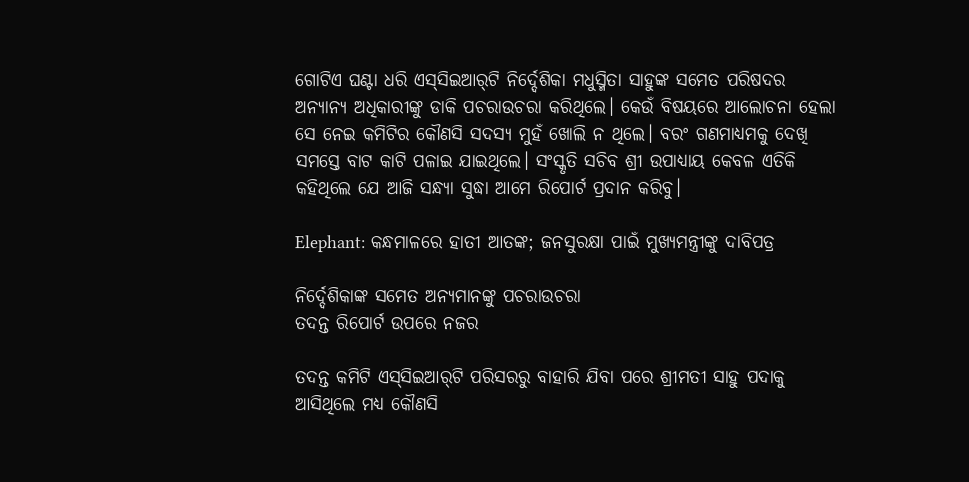ଗୋଟିଏ ଘଣ୍ଟା ଧରି ଏସ୍‌ସିଇଆର୍‌ଟି ନିର୍ଦ୍ଦେଶିକା ମଧୁସ୍ମିତା ସାହୁଙ୍କ ସମେତ ପରିଷଦର ଅନ୍ୟାନ୍ୟ ଅଧିକାରୀଙ୍କୁ ଡାକି ପଚରାଉଚରା କରିଥିଲେ। କେଉଁ ବିଷୟରେ ଆଲୋଚନା ହେଲା ସେ ନେଇ କମିଟିର କୌଣସି ସଦସ୍ୟ ମୁହଁ ଖୋଲି ନ ଥିଲେ। ବରଂ ଗଣମାଧ୍ୟମକୁ ଦେଖି ସମସ୍ତେ ବାଟ କାଟି ପଳାଇ ଯାଇଥିଲେ। ସଂସ୍କୃତି ସଚିବ ଶ୍ରୀ ଉପାଧ୍ୟାୟ କେବଳ ଏତିକି କହିଥିଲେ ଯେ ଆଜି ସନ୍ଧ୍ୟା ସୁଦ୍ଧା ଆମେ ରିପୋର୍ଟ ପ୍ରଦାନ କରିବୁ।

Elephant: କନ୍ଧମାଳରେ ହାତୀ ଆତଙ୍କ; ଜନସୁରକ୍ଷା ପାଇଁ ମୁଖ୍ୟମନ୍ତ୍ରୀଙ୍କୁ ଦାବିପତ୍ର

ନିର୍ଦ୍ଦେଶିକାଙ୍କ ସମେତ ଅନ୍ୟମାନଙ୍କୁ ପଚରାଉଚରା
ତଦନ୍ତ ରିପୋର୍ଟ ଉପରେ ନଜର

ତଦନ୍ତ କମିଟି ଏସ୍‌ସିଇଆର୍‌ଟି ପରିସରରୁ ବାହାରି ଯିବା ପରେ ଶ୍ରୀମତୀ ସାହୁ ପଦାକୁ ଆସିଥିଲେ ମଧ୍ୟ କୌଣସି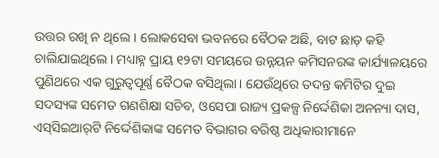ଉତ୍ତର ରଖି ନ ଥିଲେ। ଲୋକସେବା ଭବନରେ ବୈଠକ ଅଛି, ବାଟ ଛାଡ଼ କହି ଚାଲିଯାଇଥିଲେ। ମଧ୍ୟାହ୍ନ ପ୍ରାୟ ୧୨ଟା ସମୟରେ ଉନ୍ନୟନ କମିସନରଙ୍କ କାର୍ଯ୍ୟାଳୟରେ ପୁଣିଥରେ ଏକ ଗୁରୁତ୍ବପୂର୍ଣ୍ଣ ବୈଠକ ବସିଥିଲା। ଯେଉଁଥିରେ ତଦନ୍ତ କମିଟିର ଦୁଇ ସଦସ୍ୟଙ୍କ ସମେତ ଗଣଶିକ୍ଷା ସଚିବ, ଓସେପା ରାଜ୍ୟ ପ୍ରକଳ୍ପ ନିର୍ଦ୍ଦେଶିକା ଅନନ୍ୟା ଦାସ, ଏସ୍‌ସିଇଆର୍‌ଟି ନିର୍ଦ୍ଦେଶିକାଙ୍କ ସମେତ ବିଭାଗର ବରିଷ୍ଠ ଅଧିକାରୀମାନେ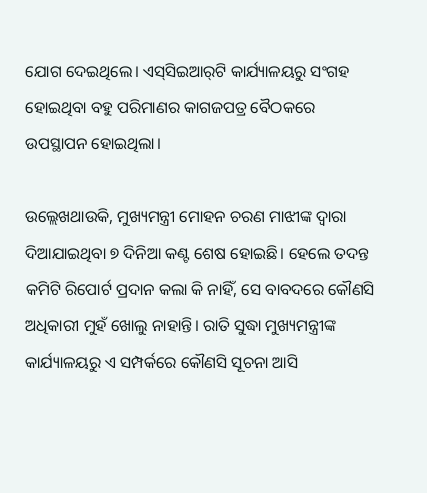ଯୋଗ ଦେଇଥିଲେ। ଏସ୍‌ସିଇଆର୍‌ଟି କାର୍ଯ୍ୟାଳୟରୁ ସଂଗହ ହୋଇଥିବା ବହୁ ପରିମାଣର କାଗଜପତ୍ର ବୈଠକରେ ଉପସ୍ଥାପନ ହୋଇଥିଲା।

ଉଲ୍ଲେଖଥାଉକି, ମୁଖ୍ୟମନ୍ତ୍ରୀ ମୋହନ ଚରଣ ମାଝୀଙ୍କ ଦ୍ବାରା ଦିଆଯାଇଥିବା ୭ ଦିନିଆ କଣ୍ଟ ଶେଷ ହୋଇଛି। ହେଲେ ତଦନ୍ତ କମିଟି ରିପୋର୍ଟ ପ୍ରଦାନ କଲା କି ନାହିଁ, ସେ ବାବଦରେ କୌଣସି ଅଧିକାରୀ ମୁହଁ ଖୋଲୁ ନାହାନ୍ତି। ରାତି ସୁଦ୍ଧା ମୁଖ୍ୟମନ୍ତ୍ରୀଙ୍କ କାର୍ଯ୍ୟାଳୟରୁ ଏ ସମ୍ପର୍କରେ କୌଣସି ସୂଚନା ଆସି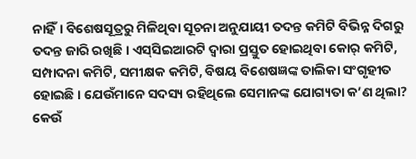ନାହିଁ। ବିଶେଷସୂତ୍ରରୁ ମିଳିଥିବା ସୂଚନା ଅନୁଯାୟୀ ତଦନ୍ତ କମିଟି ବିଭିନ୍ନ ଦିଗରୁ ତଦନ୍ତ ଜାରି ରଖିଛି। ଏସ୍‌ସିଇଆରଟି ଦ୍ବାରା ପ୍ରସ୍ତୁତ ହୋଇଥିବା କୋର୍‌ କମିଟି, ସମ୍ପାଦନା କମିଟି, ସମୀକ୍ଷକ କମିଟି, ବିଷୟ ବିଶେଷଜ୍ଞଙ୍କ ତାଲିକା ସଂଗୃହୀତ ହୋଇଛି। ଯେଉଁମାନେ ସଦସ୍ୟ ରହିଥିଲେ ସେମାନଙ୍କ ଯୋଗ୍ୟତା କ’ଣ ଥିଲା? କେଉଁ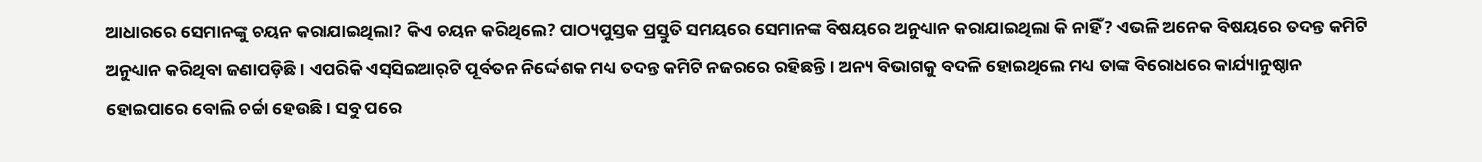ଆଧାରରେ ସେମାନଙ୍କୁ ଚୟନ କରାଯାଇଥିଲା? କିଏ ଚୟନ କରିଥିଲେ? ପାଠ୍ୟପୁସ୍ତକ ପ୍ରସ୍ତୁତି ସମୟରେ ସେମାନଙ୍କ ବିଷୟରେ ଅନୁଧ୍ୟାନ କରାଯାଇଥିଲା କି ନାହିଁ? ଏଭଳି ଅନେକ ବିଷୟରେ ତଦନ୍ତ କମିଟି ଅନୁଧ୍ୟାନ କରିଥିବା ଜଣାପଡ଼ିଛି। ଏପରିକି ଏସ୍‌ସିଇଆର୍‌ଟି ପୂର୍ବତନ ନିର୍ଦ୍ଦେଶକ ମଧ୍ୟ ତଦନ୍ତ କମିଟି ନଜରରେ ରହିଛନ୍ତି। ଅନ୍ୟ ବିଭାଗକୁ ବଦଳି ହୋଇଥିଲେ ମଧ୍ୟ ତାଙ୍କ ବିରୋଧରେ କାର୍ଯ୍ୟାନୁଷ୍ଠାନ ହୋଇପାରେ ବୋଲି ଚର୍ଚ୍ଚା ହେଉଛି। ସବୁ ପରେ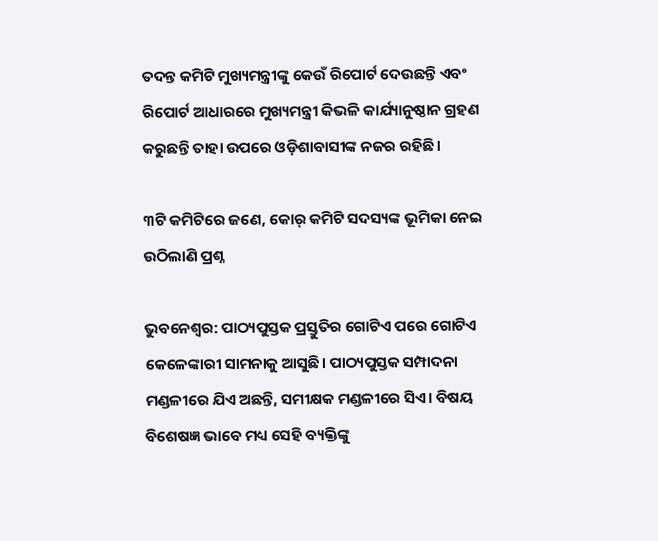ତଦନ୍ତ କମିଟି ମୁଖ୍ୟମନ୍ତ୍ରୀଙ୍କୁ କେଉଁ ରିପୋର୍ଟ ଦେଉଛନ୍ତି ଏବଂ ରିପୋର୍ଟ ଆଧାରରେ ମୁଖ୍ୟମନ୍ତ୍ରୀ କିଭଳି କାର୍ଯ୍ୟାନୁଷ୍ଠାନ ଗ୍ରହଣ କରୁଛନ୍ତି ତାହା ଉପରେ ଓଡ଼ିଶାବାସୀଙ୍କ ନଜର ରହିଛି।

୩ଟି କମିଟିରେ ଜଣେ, କୋର୍‌ କମିଟି ସଦସ୍ୟଙ୍କ ଭୂମିକା ନେଇ ଉଠିଲାଣି ପ୍ରଶ୍ନ

ଭୁବନେଶ୍ବର: ପାଠ୍ୟପୁସ୍ତକ ପ୍ରସ୍ତୁତିର ଗୋଟିଏ ପରେ ଗୋଟିଏ କେଳେଙ୍କାରୀ ସାମନାକୁ ଆସୁଛି। ପାଠ୍ୟପୁସ୍ତକ ସମ୍ପାଦନା ମଣ୍ଡଳୀରେ ଯିଏ ଅଛନ୍ତି, ସମୀକ୍ଷକ ମଣ୍ଡଳୀରେ ସିଏ। ବିଷୟ ବିଶେଷଜ୍ଞ ଭାବେ ମଧ୍ୟ ସେହି ବ୍ୟକ୍ତିଙ୍କୁ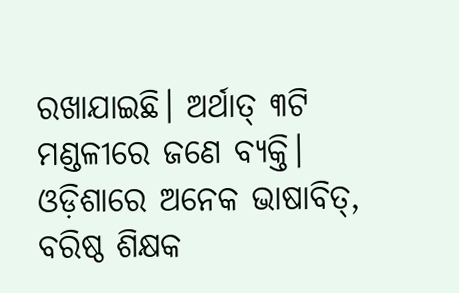ରଖାଯାଇଛି। ଅର୍ଥାତ୍‌ ୩ଟି ମଣ୍ଡଳୀରେ ଜଣେ ବ୍ୟକ୍ତି। ଓଡ଼ିଶାରେ ଅନେକ ଭାଷାବିତ୍‌, ବରିଷ୍ଠ ଶିକ୍ଷକ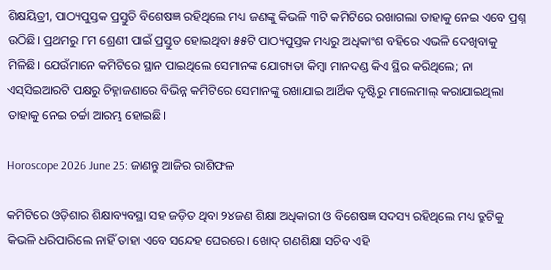ଶିକ୍ଷୟିତ୍ରୀ, ପାଠ୍ୟପୁସ୍ତକ ପ୍ରସ୍ତୁତି ବିଶେଷଜ୍ଞ ରହିଥିଲେ ମଧ୍ୟ ଜଣଙ୍କୁ କିଭଳି ୩ଟି କମିଟିରେ ରଖାଗଲା ତାହାକୁ ନେଇ ‌ଏବେ ପ୍ରଶ୍ନ ଉଠିଛି। ପ୍ରଥମରୁ ୮ମ ଶ୍ରେଣୀ ପାଇଁ ପ୍ରସ୍ତୁତ ହୋଇଥିବା ୫୫ଟି ପାଠ୍ୟପୁସ୍ତକ ମଧ୍ୟରୁ ଅଧିକାଂଶ ବହିରେ ଏଭଳି ଦେଖିବାକୁ ମିଳିଛି। ଯେଉଁମାନେ କମିଟିରେ ସ୍ଥାନ ପାଇଥିଲେ ସେମାନଙ୍କ ଯୋଗ୍ୟତା କିମ୍ବା ମାନଦଣ୍ଡ କିଏ ସ୍ଥିର କରିଥିଲେ; ନା ଏସ୍‌ସିଇଆରଟି ପକ୍ଷରୁ ଚିହ୍ନାଜଣାରେ ବିଭିନ୍ନ କମିଟିରେ ସେମାନଙ୍କୁ ରଖାଯାଇ ଆର୍ଥିକ ଦୃଷ୍ଟିରୁ ମାଲେମାଲ୍‌ କରାଯାଇଥିଲା ତାହାକୁ ନେଇ ଚର୍ଚ୍ଚା ଆରମ୍ଭ ହୋଇଛି।

Horoscope 2026 June 25: ଜାଣନ୍ତୁ ଆଜିର ରାଶିଫଳ

କମିଟିରେ ଓଡ଼ିଶାର ଶିକ୍ଷାବ୍ୟବସ୍ଥା ସହ ଜଡ଼ିତ ଥିବା ୨୪ଜଣ ଶିକ୍ଷା ଅଧିକାରୀ ଓ ବିଶେଷଜ୍ଞ ସଦସ୍ୟ ରହିଥିଲେ ମଧ୍ୟ ତ୍ରୁଟିକୁ କିଭଳି ଧରିପାରିଲେ ନାହିଁ ତାହା ଏବେ ସନ୍ଦେହ ଘେରରେ। ଖୋଦ୍‌ ଗଣଶିକ୍ଷା ସଚିବ ଏହି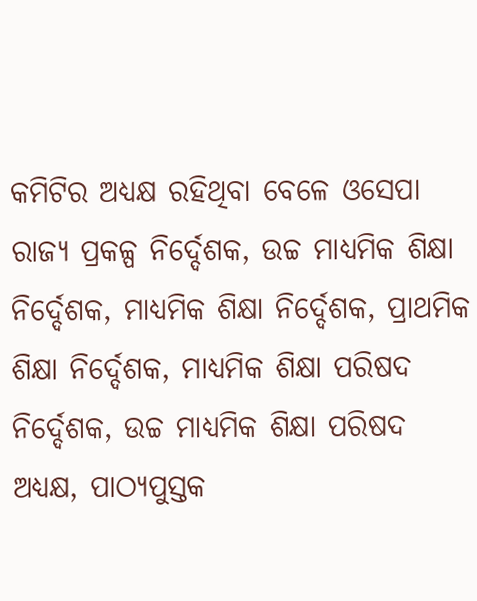କମିଟିର ଅଧ୍ୟକ୍ଷ ରହିଥିବା ବେଳେ ଓସେପା ରାଜ୍ୟ ପ୍ରକଳ୍ପ ନିର୍ଦ୍ଦେଶକ, ଉଚ୍ଚ ମାଧ୍ୟମିକ ଶିକ୍ଷା ନିର୍ଦ୍ଦେଶକ, ମାଧ୍ୟମିକ ଶିକ୍ଷା ନିର୍ଦ୍ଦେଶକ, ପ୍ରାଥମିକ ଶିକ୍ଷା ନିର୍ଦ୍ଦେଶକ, ମାଧ୍ୟମିକ ଶିକ୍ଷା ପରିଷଦ ନିର୍ଦ୍ଦେଶକ, ଉଚ୍ଚ ମାଧ୍ୟମିକ ଶିକ୍ଷା ପରିଷଦ ଅଧ୍ୟକ୍ଷ, ପାଠ୍ୟପୁସ୍ତକ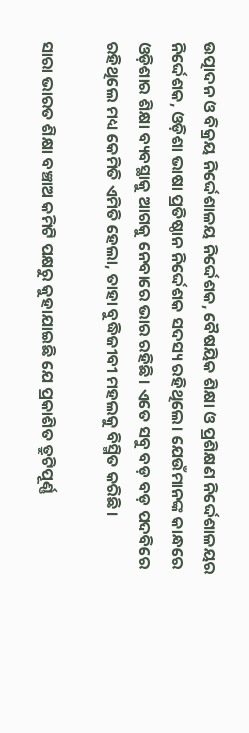ଉତ୍ପାଦନ ଓ ବିକ୍ରୟ ନିର୍ଦ୍ଦେଶାଳୟ ନିର୍ଦ୍ଦେଶକ, ବୈଷୟିକ ଶିକ୍ଷା ଓ ପ୍ରଶିକ୍ଷଣ ନିର୍ଦ୍ଦେଶାଳୟର ନିର୍ଦ୍ଦେଶକ, ଓଡ଼ିଶା ଭାଷା ପ୍ରତିଷ୍ଠାନ ନିର୍ଦ୍ଦେଶକ ସଦସ୍ୟ ରହିଥିଲେ। ଯେଉଁମାନଙ୍କ କାନ୍ଧରେ ଓଡ଼ିଶାର ଶିକ୍ଷା ବ୍ୟବସ୍ଥାକୁ ଆଗକୁ ନେବାରେ ଭାର ରହିଛି। ଏତେ ସବୁ ବଡ଼ ବଡ଼ ପଦବିରେ ରହିଥିଲେ ମଧ୍ୟ କେମିତି ଏମିତି ହେଲା, ତାହା ବୁଦ୍ଧିଜୀବୀ ମହଲକୁ ବିସ୍ମିତ କରିଛି।

ସାରା ଭାରତ ଶିକ୍ଷା ବଞ୍ଚାଅ କମିଟି ପକ୍ଷରୁ କୁହାଯାଇଛି ଯେ ପ୍ରକାଶିତ ତ୍ରୁଟିପୂର୍ଣ୍ଣ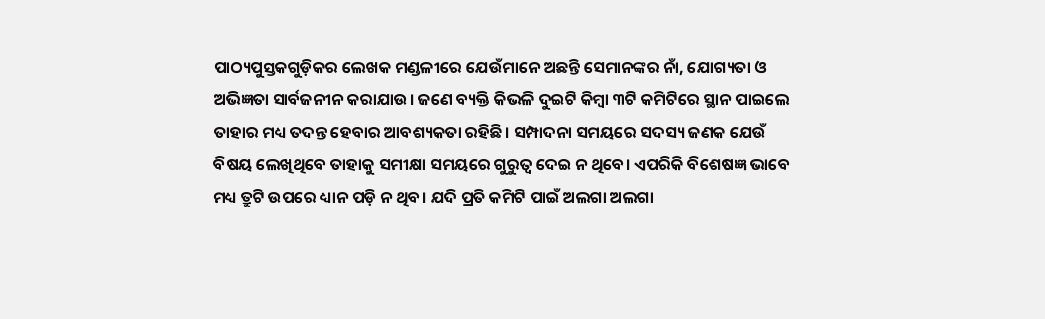ପାଠ୍ୟପୁସ୍ତକଗୁଡ଼ିକର ଲେଖକ ମଣ୍ଡଳୀରେ ଯେଉଁମାନେ ଅଛନ୍ତି ସେମାନଙ୍କର ନାଁ, ଯୋଗ୍ୟତା ଓ ଅଭିଜ୍ଞତା ସାର୍ବଜନୀନ କରାଯାଉ। ଜଣେ ବ୍ୟକ୍ତି କିଭଳି ଦୁଇଟି କିମ୍ବା ୩ଟି କମିଟିରେ ସ୍ଥାନ ପାଇଲେ ତାହାର ମଧ୍ୟ ତଦନ୍ତ ହେବାର ଆବଶ୍ୟକତା ରହିଛି। ସମ୍ପାଦନା ସମୟରେ ‌ସଦସ୍ୟ ଜଣକ ଯେଉଁ ବିଷୟ ଲେଖିଥିବେ ତାହାକୁ ସମୀକ୍ଷା ସମୟରେ ଗୁରୁତ୍ବ ଦେଇ ନ ଥିବେ। ଏପରିକି ବିଶେଷଜ୍ଞ ଭାବେ ମଧ୍ୟ ତ୍ରୁଟି ଉପରେ ଧ୍ୟାନ ପଡ଼ି ନ ଥିବ। ଯଦି ପ୍ରତି କମିଟି ପାଇଁ ଅଲଗା ଅଲଗା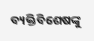ବ୍ୟକ୍ତିବିଶେଷଙ୍କୁ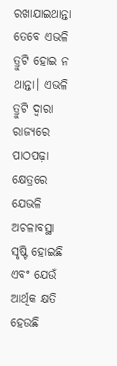ରଖାଯାଇଥାନ୍ତା ତେବେ ଏଭଳି ତ୍ରୁଟି ହୋଇ ନ ଥାନ୍ତା। ଏଭଳି ତ୍ରୁଟି ଦ୍ବାରା ରାଜ୍ୟରେ ପାଠପଢ଼ା କ୍ଷେତ୍ରରେ ଯେଭଳି ଅଚଳାବସ୍ଥା ସୃଷ୍ଟି ହୋଇଛି ଏବଂ ଯେଉଁ ଆର୍ଥିକ କ୍ଷତି ହେଉଛି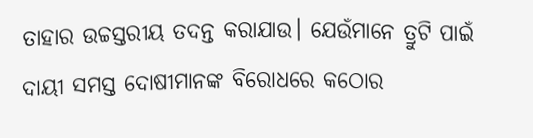ତାହାର ଉଚ୍ଚସ୍ତରୀୟ ତଦନ୍ତ କରାଯାଉ। ଯେଉଁମାନେ ତ୍ରୁଟି ପାଇଁ ଦାୟୀ ସମସ୍ତ ଦୋଷୀମାନଙ୍କ ବିରୋଧରେ କଠୋର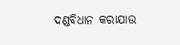ଦଣ୍ଡବିଧାନ କରାଯାଉ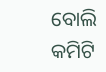ବୋଲି କମିଟି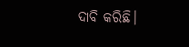ଦାବି କରିଛି।